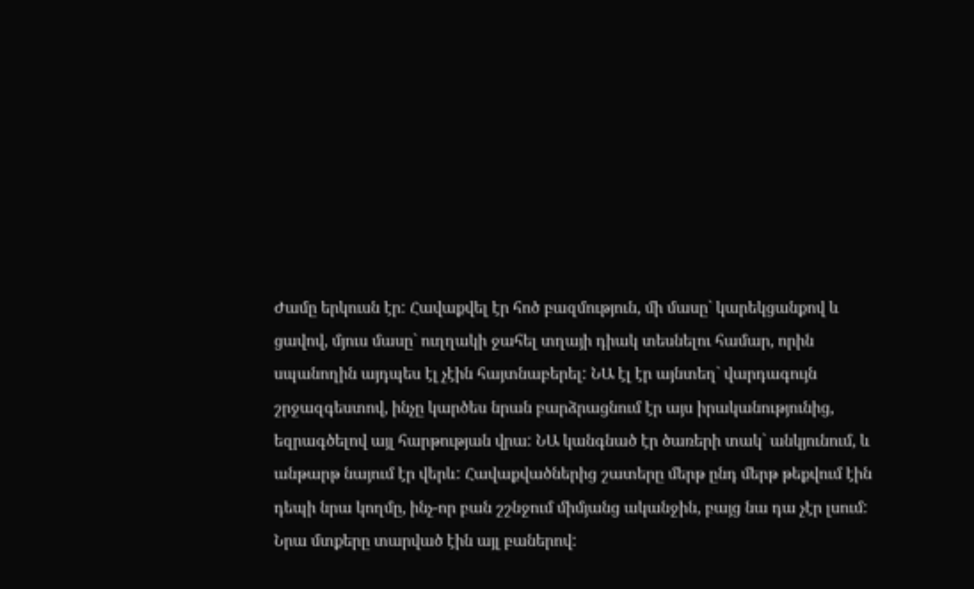Ժամը երկուսն էր: Հավաքվել էր հոծ բազմություն, մի մասը` կարեկցանքով և ցավով, մյուս մասը` ուղղակի ջահել տղայի դիակ տեսնելու համար, որին սպանողին այդպես էլ չէին հայտնաբերել: ՆԱ էլ էր այնտեղ` վարդագույն շրջազգեստով, ինչը կարծես նրան բարձրացնում էր այս իրականությունից, եզրագծելով այլ հարթության վրա: ՆԱ կանգնած էր ծառերի տակ` անկյունում, և անթարթ նայում էր վերև: Հավաքվածներից շատերը մերթ ընդ մերթ թեքվում էին դեպի նրա կողմը, ինչ-որ բան շշնջում միմյանց ականջին, բայց նա դա չէր լսում: Նրա մտքերը տարված էին այլ բաներով: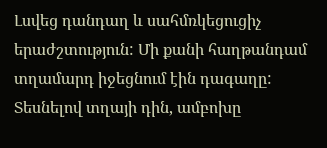Լսվեց դանդաղ և սահմռկեցուցիչ երաժշտություն: Մի քանի հաղթանդամ տղամարդ իջեցնում էին դագաղը: Տեսնելով տղայի դին, ամբոխը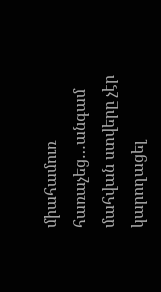միահամուռ հառաչեց…անգամ մահվան ստվերը չէր կարողացել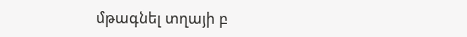մթագնել տղայի բ